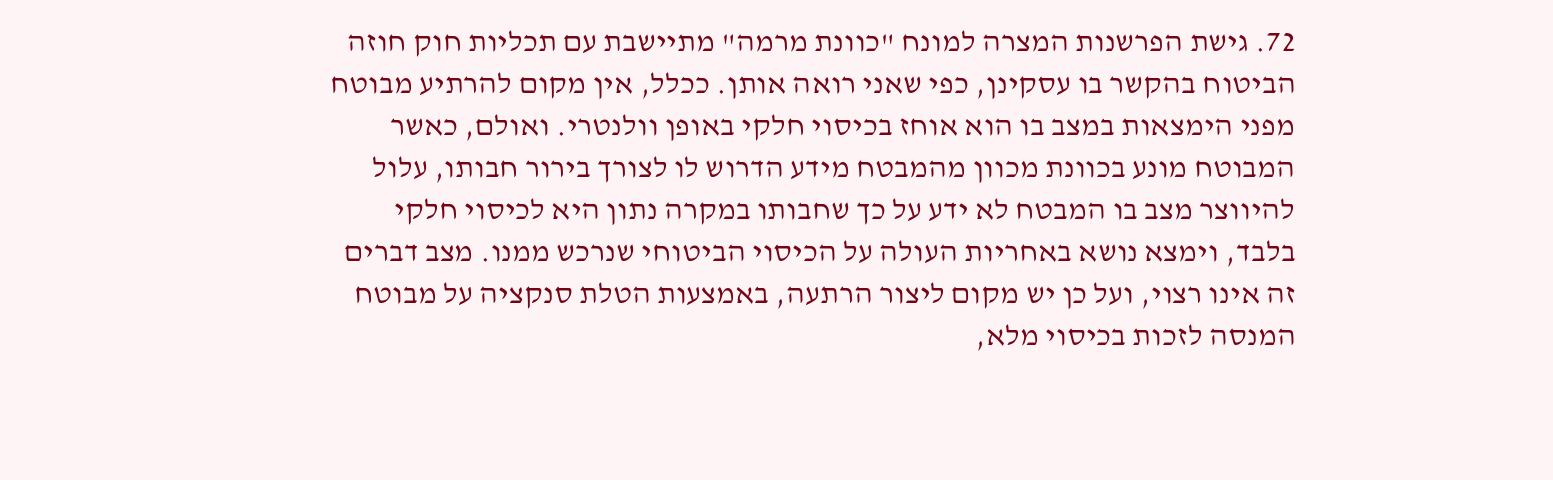72. גישת הפרשנות המצרה למונח "כוונת מרמה" מתיישבת עם תכליות חוק חוזה הביטוח בהקשר בו עסקינן, כפי שאני רואה אותן. ככלל, אין מקום להרתיע מבוטח מפני הימצאות במצב בו הוא אוחז בכיסוי חלקי באופן וולנטרי. ואולם, כאשר המבוטח מונע בכוונת מכוון מהמבטח מידע הדרוש לו לצורך בירור חבותו, עלול להיווצר מצב בו המבטח לא ידע על כך שחבותו במקרה נתון היא לכיסוי חלקי בלבד, וימצא נושא באחריות העולה על הכיסוי הביטוחי שנרכש ממנו. מצב דברים זה אינו רצוי, ועל כן יש מקום ליצור הרתעה, באמצעות הטלת סנקציה על מבוטח המנסה לזכות בכיסוי מלא,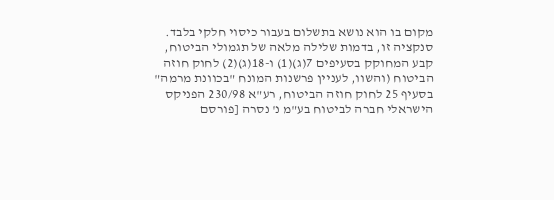מקום בו הוא נושא בתשלום בעבור כיסוי חלקי בלבד. סנקציה זו, בדמות שלילה מלאה של תגמולי הביטוח, קבע המחוקק בסעיפים 7(ג)(1) ו-18(ג)(2) לחוק חוזה הביטוח (והשוו, לעניין פרשנות המונח "בכוונת מרמה" בסעיף 25 לחוק חוזה הביטוח, רע"א 230/98 הפניקס הישראלי חברה לביטוח בע"מ נ' נסרה [פורסם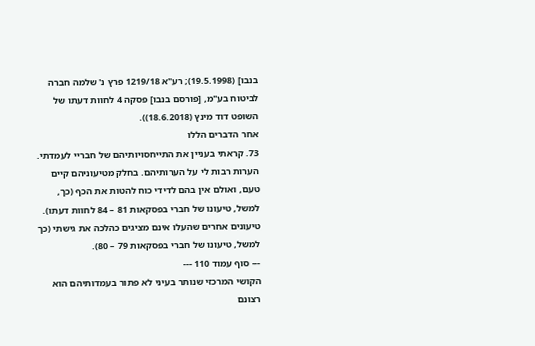בנבו] (19.5.1998); רע"א 1219/18 פרץ נ' שלמה חברה לביטוח בע"מ, [פורסם בנבו] פסקה 4 לחוות דעתו של השופט דוד מינץ (18.6.2018)).
אחר הדברים הללו
73. קראתי בעניין את התייחסויותיהם של חבריי לעמדתי. הערות רבות לי על הערותיהם. בחלק מטיעוניהם קיים טעם, ואולם אין בהם לדידי כוח להטות את הכף (כך, למשל, טיעונו של חברי בפסקאות 81 – 84 לחוות דעתו). טיעונים אחרים שהעלו אינם מציגים כהלכה את גישתי (כך למשל, טיעונו של חברי בפסקאות 79 – 80).
--- סוף עמוד 110 ---
הקושי המרכזי שנותר בעיני לא פתור בעמדותיהם הוא רצונם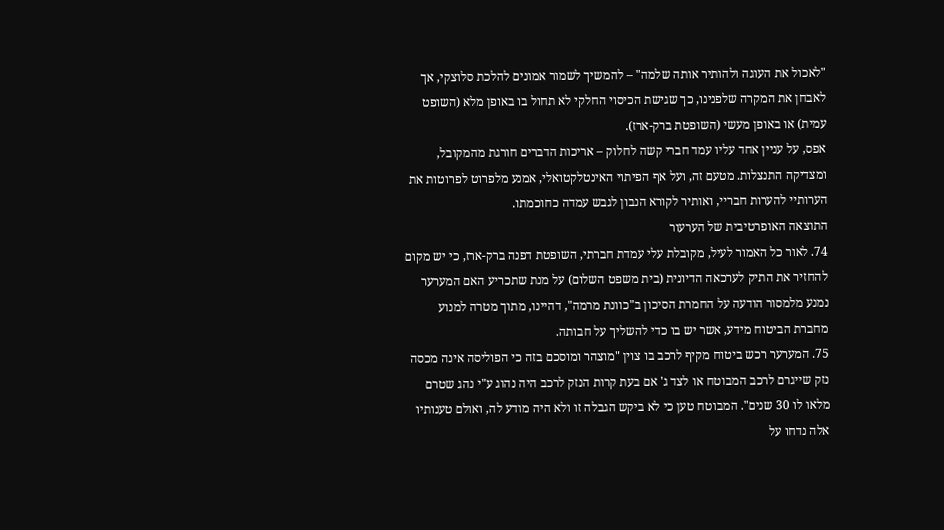"לאכול את העוגה ולהותיר אותה שלמה" – להמשיך לשמור אמונים להלכת סלוצקי, אך לאבחן את המקרה שלפנינו, כך שגישת הכיסוי החלקי לא תחול בו באופן מלא (השופט עמית) או באופן מעשי (השופטת ברק-ארז).
אפס, על עניין אחד עליו עמד חברי קשה לחלוק – אריכות הדברים חורגת מהמקובל, ומצדיקה התנצלות. מטעם זה, ועל אף הפיתוי האינטלקטואלי, אמנע מלפרוט לפרוטות את הערותיי להערות חבריי, ואותיר לקורא הנבון לגבש עמדה כחוכמתו.
התוצאה האופרטיבית של הערעור
74. לאור כל האמור לעיל, מקובלת עלי עמדת חברתי, השופטת דפנה ברק-ארז, כי יש מקום להחזיר את התיק לערכאה הדיונית (בית משפט השלום) על מנת שתכריע האם המערער נמנע מלמסור הודעה על החמרת הסיכון ב"כוונת מרמה", דהיינו, מתוך מטרה למנוע מחברת הביטוח מידע, אשר יש בו כדי להשליך על חבותה.
75. המערער רכש ביטוח מקיף לרכב בו צוין "מוצהר ומוסכם בזה כי הפוליסה אינה מכסה נזק שייגרם לרכב המבוטח או לצד ג' אם בעת קרות הנזק לרכב היה נהוג ע"י נהג שטרם מלאו לו 30 שנים". המבוטח טען כי לא ביקש הגבלה זו ולא היה מודע לה, ואולם טענותיו אלה נדחו על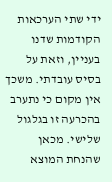ידי שתי הערכאות הקודמות שדנו בעניין, וזאת על בסיס עובדתי. משכך אין מקום כי נתערב בהכרעה זו בגלגול שלישי. מכאן שהנחת המוצא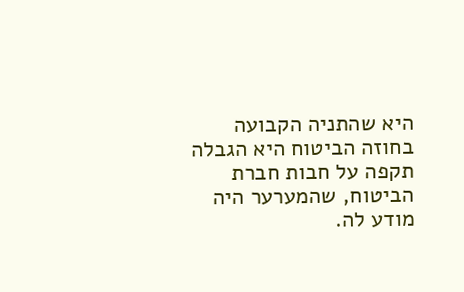היא שהתניה הקבועה בחוזה הביטוח היא הגבלה תקפה על חבות חברת הביטוח, שהמערער היה מודע לה.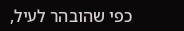כפי שהובהר לעיל,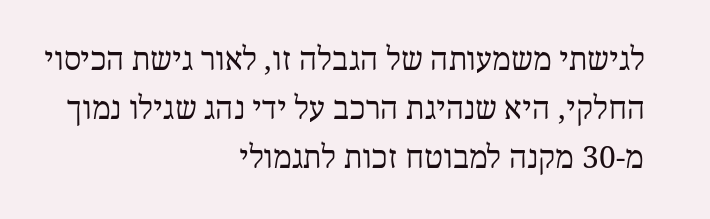לגישתי משמעותה של הגבלה זו, לאור גישת הכיסוי החלקי, היא שנהיגת הרכב על ידי נהג שגילו נמוך מ-30 מקנה למבוטח זכות לתגמולי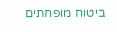ביטוח מופחתים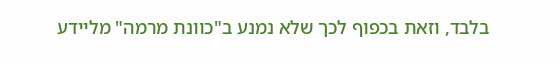בלבד, וזאת בכפוף לכך שלא נמנע ב"כוונת מרמה" מליידע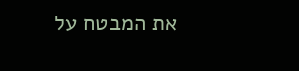את המבטח על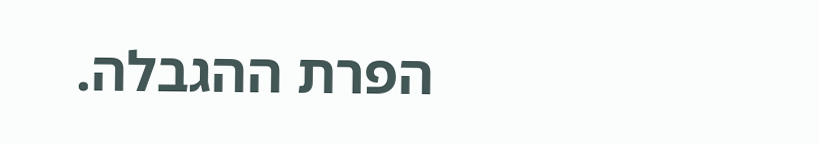הפרת ההגבלה.